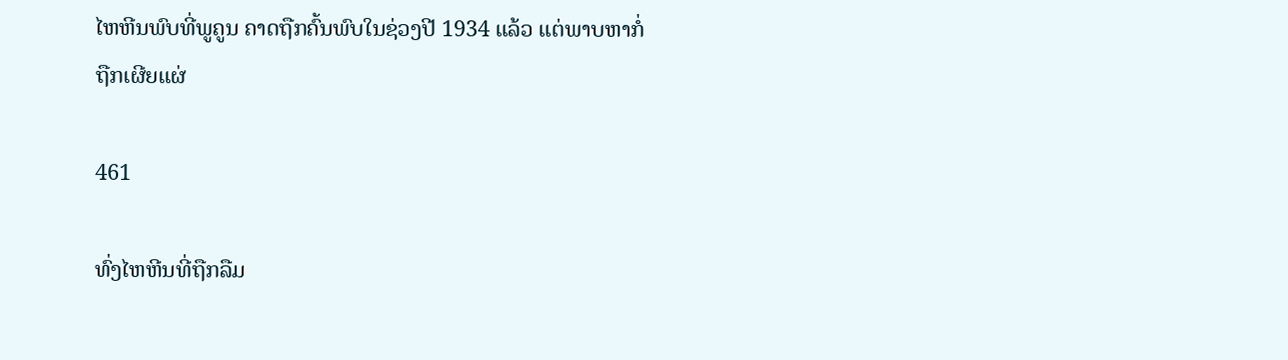ໄຫຫີນພົບທີ່ພູຄູນ ຄາດຖືກຄົ້ນພົບໃນຊ່ວງປີ 1934 ແລ້ວ ແຕ່ພາບຫາກໍ່ຖືກເຜີຍແຜ່

461

ທົ່ງໄຫຫີນທີ່ຖືກລືມ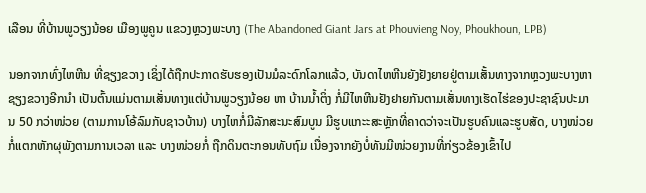ເລືອນ ທີ່ບ້ານພູວຽງນ້ອຍ ເມືອງພູຄູນ ແຂວງຫຼວງພະບາງ (The Abandoned Giant Jars at Phouvieng Noy, Phoukhoun, LPB)

ນອກຈາກທົ່ງໄຫຫີນ ທີ່ຊຽງຂວາງ ເຊິ່ງໄດ້ຖືກປະກາດຮັບຮອງເປັນມໍລະດົກໂລກແລ້ວ, ບັນດາໄຫຫີນຍັງຢັງຍາຍຢູ່ຕາມເສັ້ນທາງຈາກຫຼວງພະບາງຫາຊຽງຂວາງອີກນຳ ເປັນຕົ້ນແມ່ນຕາມເສັ່ນທາງແຕ່ບ້ານພູວຽງນ້ອຍ ຫາ ບ້ານນໍ້າຕິ່ງ ກໍ່ມີໄຫຫີນຢັງຢາຍກັນຕາມເສັ່ນທາງເຮັດໄຮ່ຂອງປະຊາຊົນປະມານ 50 ກວ່າໜ່ວຍ (ຕາມການໂອ້ລົມກັບຊາວບ້ານ) ບາງໄຫກໍ່ມີລັກສະນະສົມບູນ ມີຮູບແກະະສະຫຼັກທີ່ຄາດວ່າຈະເປັນຮູບຄົນແລະຮູບສັດ, ບາງໜ່ວຍກໍ່ແຕກຫັກຜຸພັງຕາມການເວລາ ແລະ ບາງໜ່ວຍກໍ່ ຖືກດິນຕະກອນທັບຖົມ ເນື່ອງຈາກຍັງບໍ່ທັນມີໜ່ວຍງານທີ່ກ່ຽວຂ້ອງເຂົ້າໄປ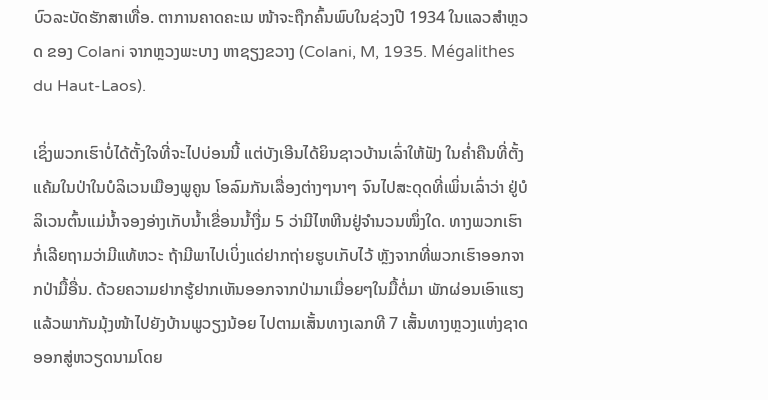ບົວລະບັດຮັກສາເທື່ອ. ຕາການຄາດຄະເນ ໜ້າຈະຖືກຄົ້ນພົບໃນຊ່ວງປີ 1934 ໃນແລວສຳຫຼວດ ຂອງ Colani ຈາກຫຼວງພະບາງ ຫາຊຽງຂວາງ (Colani, M, 1935. Mégalithes du Haut-Laos).

ເຊິ່ງພວກເຮົາບໍ່ໄດ້ຕັ້ງໃຈທີ່ຈະໄປບ່ອນນີ້ ແຕ່ບັງເອີນໄດ້ຍິນຊາວບ້ານເລົ່າໃຫ້ຟັງ ໃນຄໍ່າຄືນທີ່ຕັ້ງແຄ້ມໃນປ່າໃນບໍລິເວນເມືອງພູຄູນ ໂອລົມກັນເລື່ອງຕ່າງໆນາໆ ຈົນໄປສະດຸດທີ່ເພິ່ນເລົ່າວ່າ ຢູ່ບໍລິເວນຕົ້ນແມ່ນໍ້າຈອງອ່າງເກັບນໍ້າເຂື່ອນນໍ້າງື່ມ 5 ວ່າມີໄຫຫີນຢູ່ຈຳນວນໜຶ່ງໃດ. ທາງພວກເຮົາກໍ່ເລີຍຖາມວ່າມີແທ້ຫວະ ຖ້າມີພາໄປເບິ່ງແດ່ຢາກຖ່າຍຮູບເກັບໄວ້ ຫຼັງຈາກທີ່ພວກເຮົາອອກຈາກປ່າມື້ອື່ນ. ດ້ວຍຄວາມຢາກຮູ້ຢາກເຫັນອອກຈາກປ່າມາເມື່ອຍໆໃນມື້ຕໍ່ມາ ພັກຜ່ອນເອົາແຮງແລ້ວພາກັນມຸ້ງໜ້າໄປຍັງບ້ານພູວຽງນ້ອຍ ໄປຕາມເສັ້ນທາງເລກທີ 7 ເສັ້ນທາງຫຼວງແຫ່ງຊາດ ອອກສູ່ຫວຽດນາມໂດຍ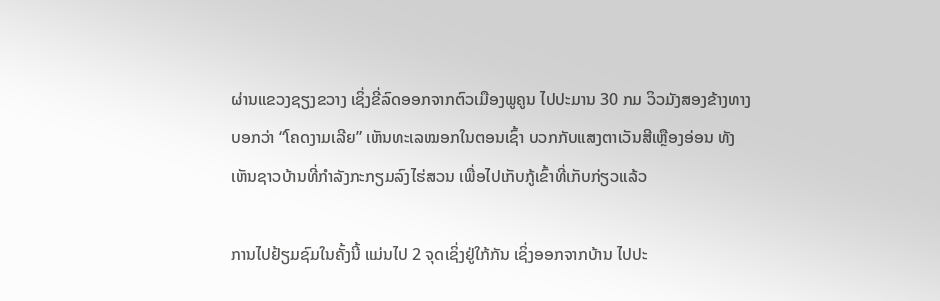ຜ່ານແຂວງຊຽງຂວາງ ເຊິ່ງຂີ່ລົດອອກຈາກຕົວເມືອງພູຄູນ ໄປປະມານ 30 ກມ ວິວມັງສອງຂ້າງທາງບອກວ່າ “ໂຄດງາມເລີຍ” ເຫັນທະເລໝອກໃນຕອນເຊົ້າ ບວກກັບແສງຕາເວັນສີເຫຼືອງອ່ອນ ທັງເຫັນຊາວບ້ານທີ່ກຳລັງກະກຽມລົງໄຮ່ສວນ ເພື່ອໄປເກັບກູ້ເຂົ້າທີ່ເກັບກ່ຽວແລ້ວ

ການໄປຢ້ຽມຊົມໃນຄັ້ງນີ້ ແມ່ນໄປ 2 ຈຸດເຊິ່ງຢູ່ໃກ້ກັນ ເຊິ່ງອອກຈາກບ້ານ ໄປປະ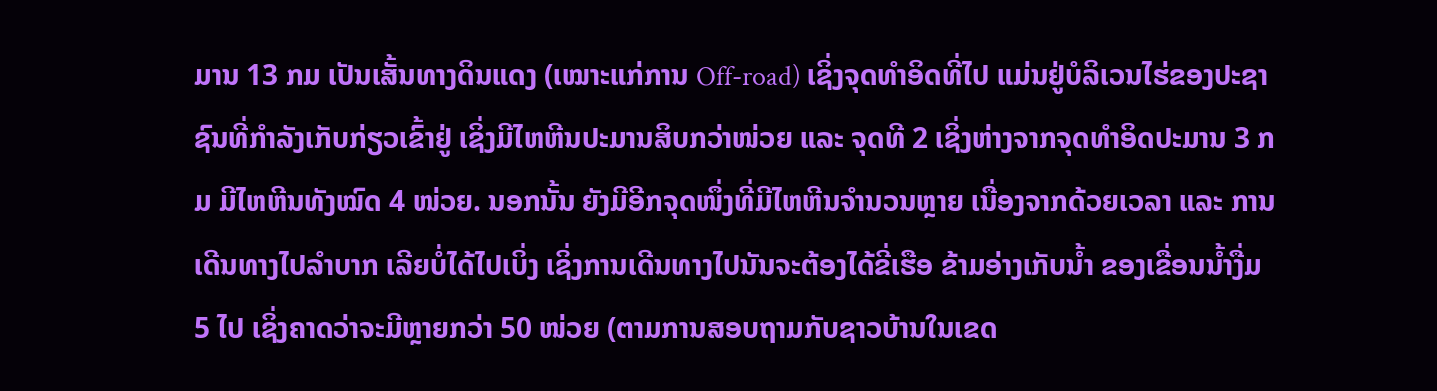ມານ 13 ກມ ເປັນເສັ້ນທາງດິນແດງ (ເໝາະແກ່ການ Off-road) ເຊິ່ງຈຸດທຳອິດທີ່ໄປ ແມ່ນຢູ່ບໍລິເວນໄຮ່ຂອງປະຊາຊົນທີ່ກຳລັງເກັບກ່ຽວເຂົ້າຢູ່ ເຊິ່ງມີໄຫຫີນປະມານສິບກວ່າໜ່ວຍ ແລະ ຈຸດທີ 2 ເຊິ່ງຫ່າງຈາກຈຸດທຳອິດປະມານ 3 ກມ ມີໄຫຫີນທັງໝົດ 4 ໜ່ວຍ. ນອກນັ້ນ ຍັງມີອີກຈຸດໜຶ່ງທີ່ມີໄຫຫີນຈຳນວນຫຼາຍ ເນື່ອງຈາກດ້ວຍເວລາ ແລະ ການເດີນທາງໄປລຳບາກ ເລີຍບໍ່ໄດ້ໄປເບິ່ງ ເຊິ່ງການເດີນທາງໄປນັນຈະຕ້ອງໄດ້ຂີ່ເຮືອ ຂ້າມອ່າງເກັບນໍ້າ ຂອງເຂື່ອນນ້ຳງື່ມ 5 ໄປ ເຊິ່ງຄາດວ່າຈະມີຫຼາຍກວ່າ 50 ໜ່ວຍ (ຕາມການສອບຖາມກັບຊາວບ້ານໃນເຂດ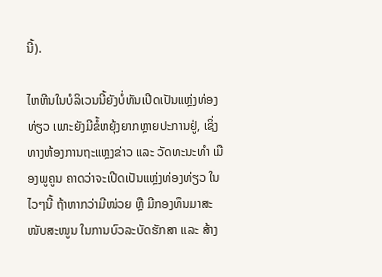ນີ້).

ໄຫຫີນໃນບໍລິເວນນີ້ຍັງບໍ່ທັນເປີດເປັນແຫຼ່ງທ່ອງທ່ຽວ ເພາະຍັງມີຂໍ້ຫຍຸ້ງຍາກຫຼາຍປະການຢູ່, ເຊິ່ງທາງຫ້ອງການຖະແຫຼງຂ່າວ ແລະ ວັດທະນະທຳ ເມືອງພູຄູນ ຄາດວ່າຈະເປີດເປັນແຫຼ່ງທ່ອງທ່ຽວ ໃນໄວໆນີ້ ຖ້າຫາກວ່າມີໜ່ວຍ ຫຼື ມີກອງທຶນມາສະໜັບສະໜູນ ໃນການບົວລະບັດຮັກສາ ແລະ ສ້າງ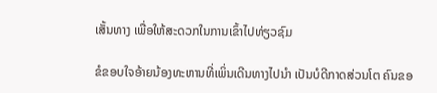ເສັ້ນທາງ ເພື່ອໃຫ້ສະດວກໃນການເຂົ້າໄປທ່ຽວຊົມ

ຂໍຂອບໃຈອ້າຍນ້ອງທະຫານທີ່ເພິ່ນເດີນທາງໄປນຳ ເປັນບໍດີກາດສ່ວນໂຕ ຄົນຂອ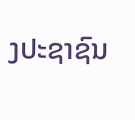ງປະຊາຊົນ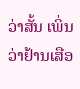ວ່າສັ້ນ ເພິ່ນວ່າຢ້ານເສືອ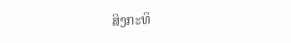ສິງກະທິ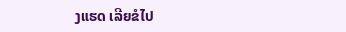ງແຮດ ເລີຍຂໍໄປ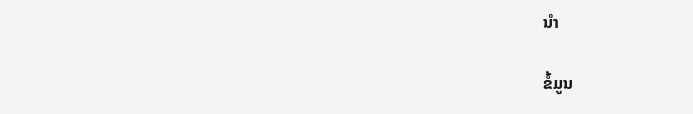ນຳ

ຂໍ້ມູນ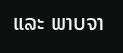ແລະ ພາບຈາ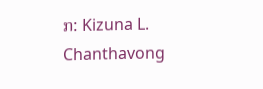ກ: Kizuna L. Chanthavong